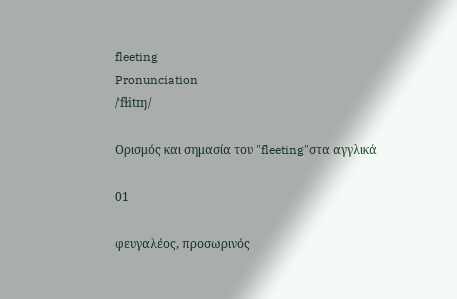fleeting
Pronunciation
/ˈfɫitɪŋ/

Ορισμός και σημασία του "fleeting"στα αγγλικά

01

φευγαλέος, προσωρινός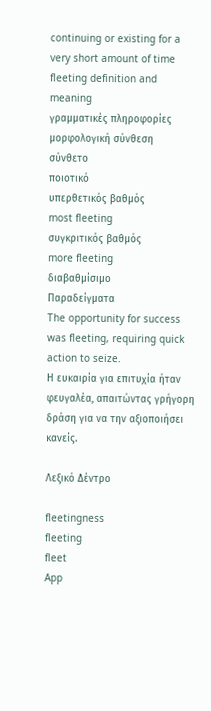continuing or existing for a very short amount of time
fleeting definition and meaning
γραμματικές πληροφορίες
μορφολογική σύνθεση
σύνθετο
ποιοτικό
υπερθετικός βαθμός
most fleeting
συγκριτικός βαθμός
more fleeting
διαβαθμίσιμο
Παραδείγματα
The opportunity for success was fleeting, requiring quick action to seize.
Η ευκαιρία για επιτυχία ήταν φευγαλέα, απαιτώντας γρήγορη δράση για να την αξιοποιήσει κανείς.

Λεξικό Δέντρο

fleetingness
fleeting
fleet
App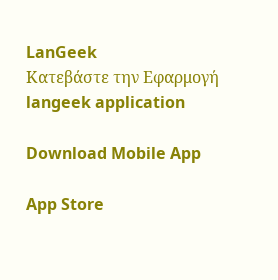LanGeek
Κατεβάστε την Εφαρμογή
langeek application

Download Mobile App

App Store